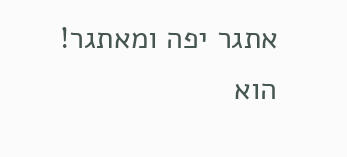אתגר יפה ומאתגר!
הוא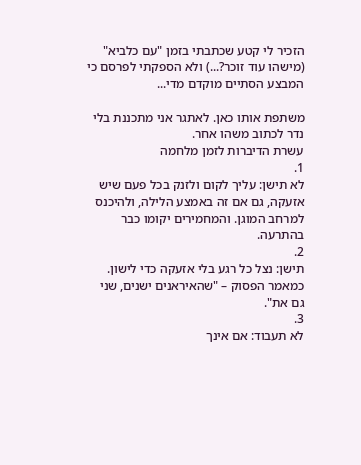הזכיר לי קטע שכתבתי בזמן "עם כלביא" (מישהו עוד זוכר?...) ולא הספקתי לפרסם כי המבצע הסתיים מוקדם מדי...

משתפת אותו כאן. לאתגר אני מתכננת בלי נדר לכתוב משהו אחר.
עשרת הדיברות לזמן מלחמה
1.
לא תישן: עליך לקום ולזנק בכל פעם שיש אזעקה, גם אם זה באמצע הלילה, ולהיכנס למרחב המוגן. והמחמירים יקומו כבר בהתרעה.
2.
תישן: נצל כל רגע בלי אזעקה כדי לישון. כמאמר הפסוק – "שהאיראנים ישנים, שני גם את".
3.
לא תעבוד: אם אינך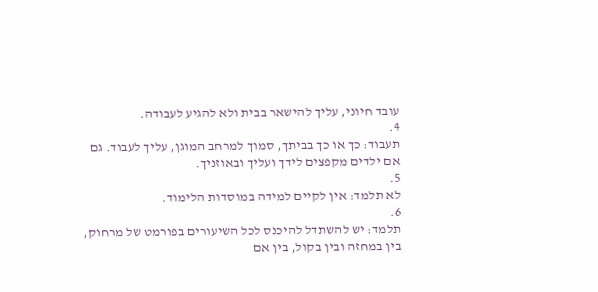עובד חיוני, עליך להישאר בבית ולא להגיע לעבודה.
4.
תעבוד: כך או כך בביתך, סמוך למרחב המוגן, עליך לעבוד. גם אם ילדים מקפצים לידך ועליך ובאוזניך.
5.
לא תלמד: אין לקיים למידה במוסדות הלימוד.
6.
תלמד: יש להשתדל להיכנס לכל השיעורים בפורמט של מרחוק, בין במחזה ובין בקול, בין אם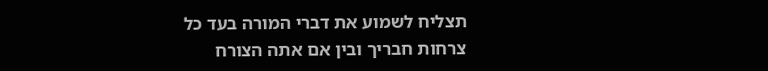תצליח לשמוע את דברי המורה בעד כל צרחות חבריך ובין אם אתה הצורח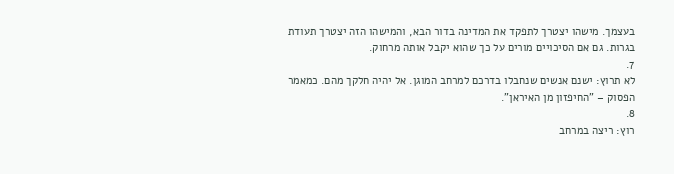בעצמך. מישהו יצטרך לתפקד את המדינה בדור הבא, והמישהו הזה יצטרך תעודת בגרות. גם אם הסיכויים מורים על כך שהוא יקבל אותה מרחוק.
7.
לא תרוץ: ישנם אנשים שנחבלו בדרכם למרחב המוגן. אל יהיה חלקך מהם. כמאמר הפסוק – "החיפזון מן האיראן".
8.
רוץ: ריצה במרחב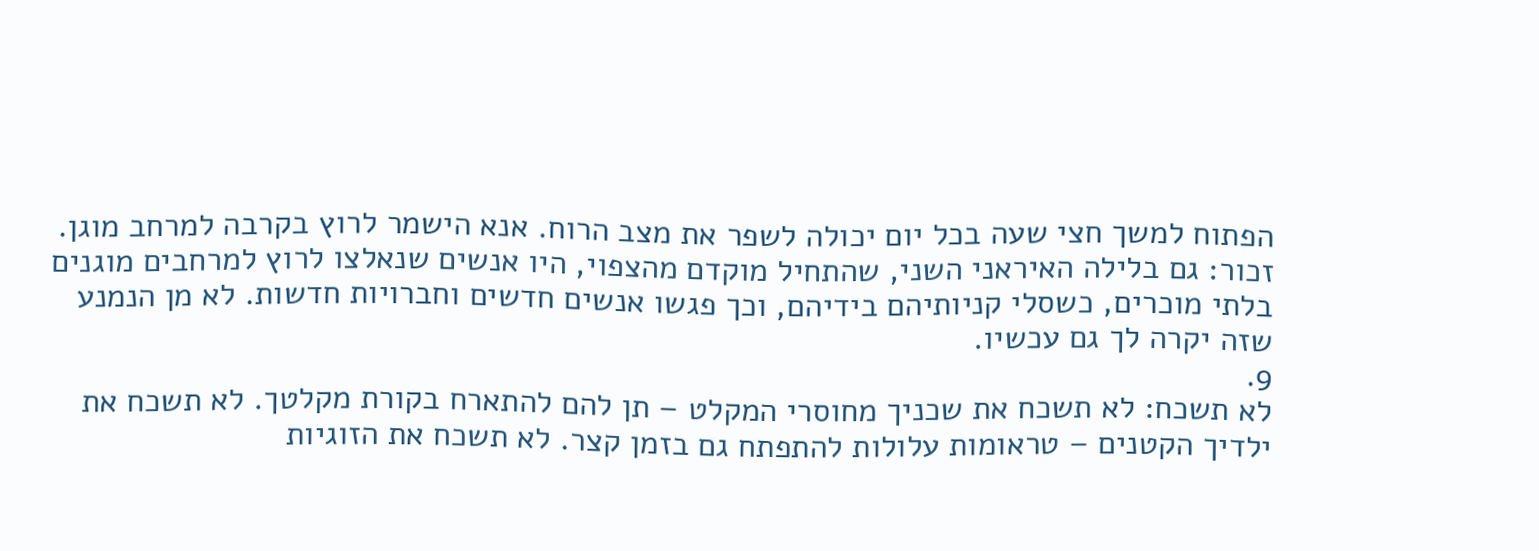הפתוח למשך חצי שעה בכל יום יכולה לשפר את מצב הרוח. אנא הישמר לרוץ בקרבה למרחב מוגן. זכור: גם בלילה האיראני השני, שהתחיל מוקדם מהצפוי, היו אנשים שנאלצו לרוץ למרחבים מוגנים בלתי מוכרים, כשסלי קניותיהם בידיהם, וכך פגשו אנשים חדשים וחברויות חדשות. לא מן הנמנע שזה יקרה לך גם עכשיו.
9.
לא תשכח: לא תשכח את שכניך מחוסרי המקלט – תן להם להתארח בקורת מקלטך. לא תשכח את ילדיך הקטנים – טראומות עלולות להתפתח גם בזמן קצר. לא תשכח את הזוגיות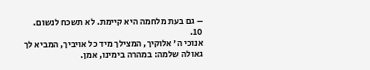– גם בעת מלחמה היא קיימת. לא תשכח לנשום.
10.
אנוכי ה' אלוקיך, המצילך מיד כל אויביך, המביא לך גאולה שלמה: במהרה בימינו, אמן.